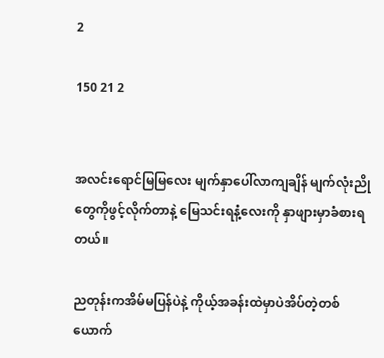2

150 21 2


အလင်းရောင်မြမြလေး မျက်နှာပေါ်လာကျချိန် မျက်လုံးညိုတွေကိုဖွင့်လိုက်တာနဲ့ မြေသင်းရနံ့လေးကို နှာဖျားမှာခံစားရတယ်။

ညတုန်းကအိမ်မပြန်ပဲနဲ့ ကိုယ့်အခန်းထဲမှာပဲအိပ်တဲ့တစ်ယောက်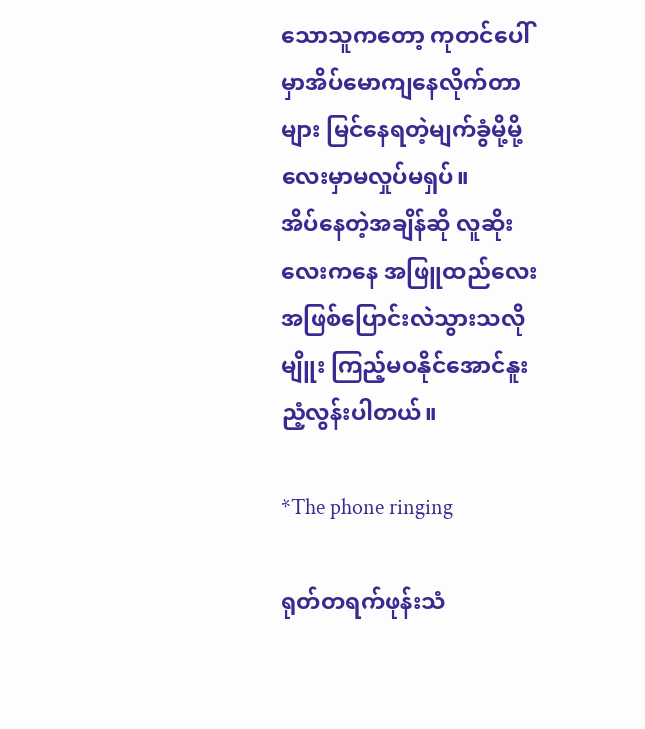သောသူကတော့ ကုတင်ပေါ်မှာအိပ်မောကျနေလိုက်တာများ မြင်နေရတဲ့မျက်ခွံမို့မို့လေးမှာမလှုပ်မရှပ်။
အိပ်နေတဲ့အချိန်ဆို လူဆိုးလေးကနေ အဖြူထည်လေးအဖြစ်ပြောင်းလဲသွားသလိုမျိူး ကြည့်မဝနိုင်အောင်နူးညံ့လွန်းပါတယ်။

*The phone ringing

ရုတ်တရက်ဖုန်းသံ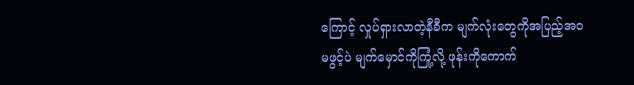ကြောင့် လှုပ်ရှားလာတဲ့နီခီက မျက်လုံးတွေကိုအပြည့်အဝမဖွင့်ပဲ မျက်မှောင်ကိုကြုံ့လို့ ဖုန်းကိုကောက်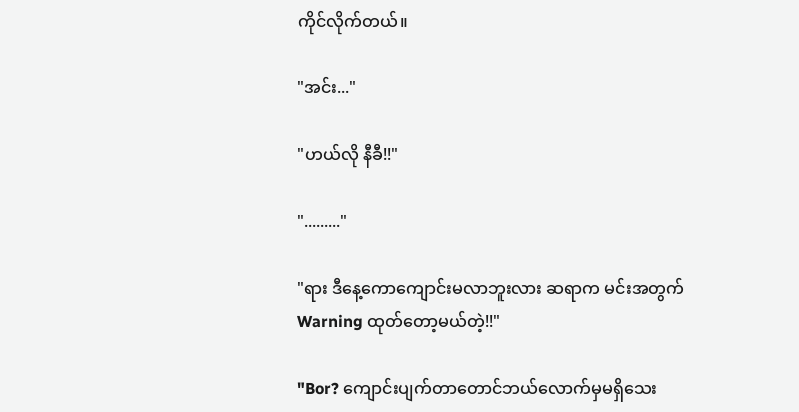ကိုင်လိုက်တယ်။

"အင်း..."

"ဟယ်လို နီခီ!!"

"........."

"ရား ဒီနေ့ကောကျောင်းမလာဘူးလား ဆရာက မင်းအတွက် Warning ထုတ်တော့မယ်တဲ့!!"

"Bor? ကျောင်းပျက်တာတောင်ဘယ်လောက်မှမရှိသေး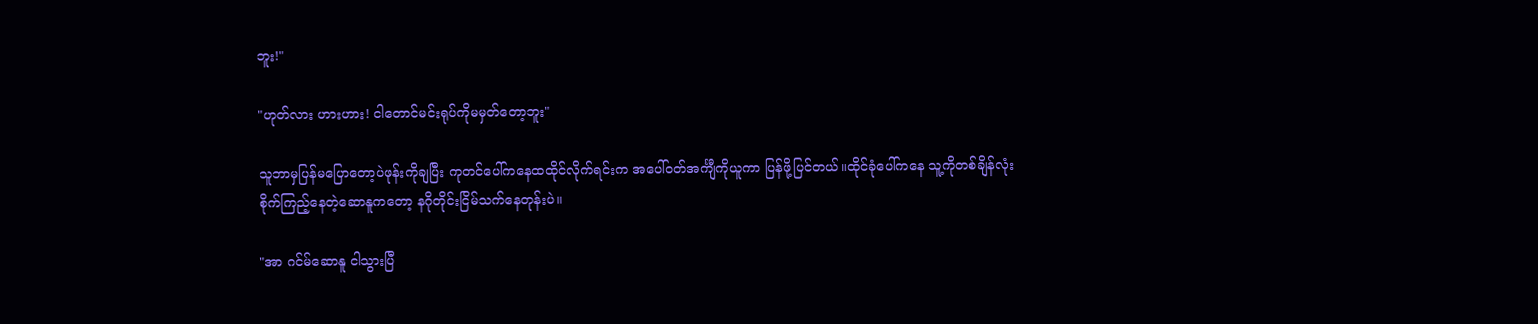ဘူး!"

"ဟုတ်လား ဟားဟား! ငါတောင်မင်းရုပ်ကိုမမှတ်တော့ဘူး"

သူဘာမှပြန်မပြောတော့ပဲဖုန်းကိုချပြီး ကုတင်ပေါ်ကနေထထိုင်လိုက်ရင်းက အပေါ်ဝတ်အင်္ကျီကိုယူကာ ပြန်ဖို့ပြင်တယ်။ထိုင်ခုံပေါ်ကနေ သူ့ကိုတစ်ချိန်လုံးစိုက်ကြည့်နေတဲ့ဆောနူကတော့ နဂိုတိုင်းငြိမ်သက်နေတုန်းပဲ။

"အာ ဂင်မ်ဆောနူ ငါသွားပြီ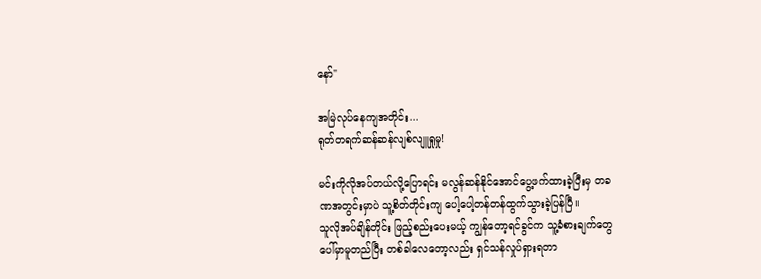နော်"

အမြဲလုပ်နေကျအတိုင်း...
ရုတ်တရက်ဆန်ဆန်လျစ်လျူရှုမှု!

မင်းကိုလိုအပ်တယ်လို့ပြောရင်း မလွန်ဆန်နိုင်အောင်ပွေ့ဖက်ထားခဲ့ပြီးမှ တခဏအတွင်းမှာပဲ သူ့စိတ်တိုင်းကျ ပေါ့ပေါ့တန်တန်ထွက်သွားခဲ့ပြန်ပြီ။
သူလိုအပ်ချိန်တိုင်း ဖြည့်စည်းပေးမယ့် ကျွန်တော့ရင်ခွင်က သူ့ခံစားချက်တွေပေါ်မှာမူတည်ပြီး တစ်ခါလေတော့လည်း ရှင်သန်လှုပ်ရှားရတာ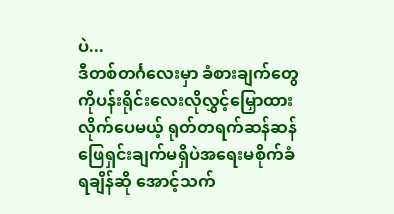ပဲ...
ဒီတစ်တင်္ဂလေးမှာ ခံစားချက်တွေကိုပန်းရိုင်းလေးလိုလွှင့်မြှောထားလိုက်ပေမယ့် ရုတ်တရက်ဆန်ဆန် ဖြေရှင်းချက်မရှိပဲအရေးမစိုက်ခံရချိန်ဆို အောင့်သက်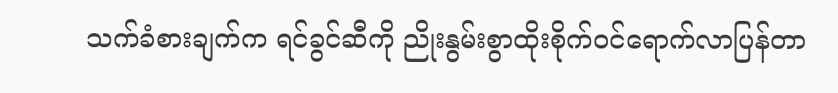သက်ခံစားချက်က ရင်ခွင်ဆီကို ညိုးနွမ်းစွာထိုးစိုက်ဝင်ရောက်လာပြန်တာ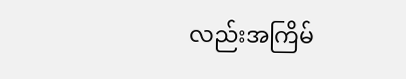လည်းအကြိမ်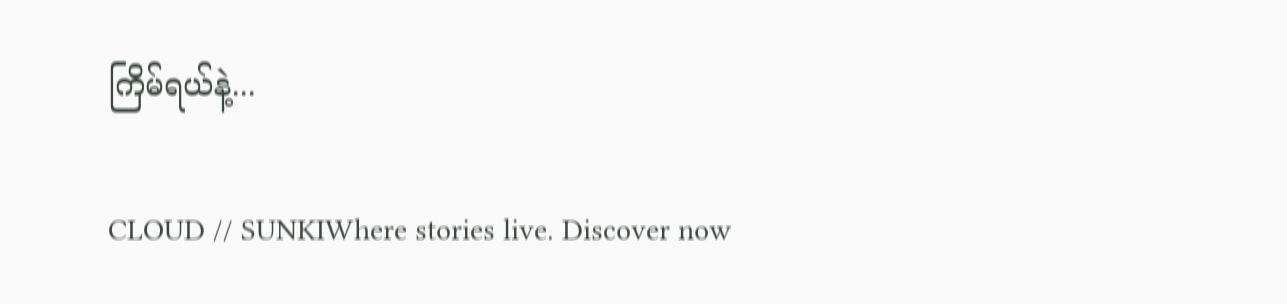ကြိမ်ရယ်နဲ့...

CLOUD // SUNKIWhere stories live. Discover now